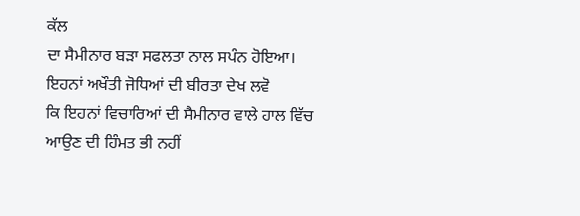ਕੱਲ
ਦਾ ਸੈਮੀਨਾਰ ਬੜਾ ਸਫਲਤਾ ਨਾਲ ਸਪੰਨ ਹੋਇਆ। ਇਹਨਾਂ ਅਖੌਤੀ ਜੋਧਿਆਂ ਦੀ ਬੀਰਤਾ ਦੇਖ ਲਵੋ
ਕਿ ਇਹਨਾਂ ਵਿਚਾਰਿਆਂ ਦੀ ਸੈਮੀਨਾਰ ਵਾਲੇ ਹਾਲ ਵਿੱਚ ਆਉਣ ਦੀ ਹਿੰਮਤ ਭੀ ਨਹੀਂ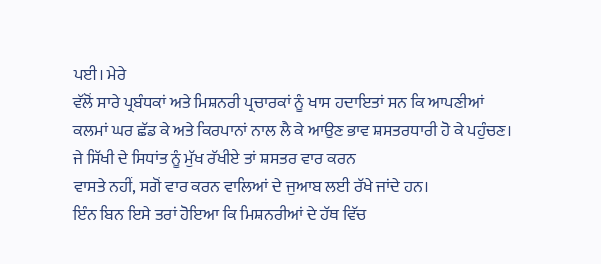ਪਈ। ਮੇਰੇ
ਵੱਲੋਂ ਸਾਰੇ ਪ੍ਰਬੰਧਕਾਂ ਅਤੇ ਮਿਸ਼ਨਰੀ ਪ੍ਰਚਾਰਕਾਂ ਨੂੰ ਖਾਸ ਹਦਾਇਤਾਂ ਸਨ ਕਿ ਆਪਣੀਆਂ
ਕਲਮਾਂ ਘਰ ਛੱਡ ਕੇ ਅਤੇ ਕਿਰਪਾਨਾਂ ਨਾਲ ਲੈ ਕੇ ਆਉਣ ਭਾਵ ਸ਼ਸਤਰਧਾਰੀ ਹੋ ਕੇ ਪਹੁੰਚਣ।
ਜੇ ਸਿੱਖੀ ਦੇ ਸਿਧਾਂਤ ਨੂੰ ਮੁੱਖ ਰੱਖੀਏ ਤਾਂ ਸ਼ਸਤਰ ਵਾਰ ਕਰਨ
ਵਾਸਤੇ ਨਹੀਂ, ਸਗੋਂ ਵਾਰ ਕਰਨ ਵਾਲਿਆਂ ਦੇ ਜੁਆਬ ਲਈ ਰੱਖੇ ਜਾਂਦੇ ਹਨ।
ਇੰਨ ਬਿਨ ਇਸੇ ਤਰਾਂ ਹੋਇਆ ਕਿ ਮਿਸ਼ਨਰੀਆਂ ਦੇ ਹੱਥ ਵਿੱਚ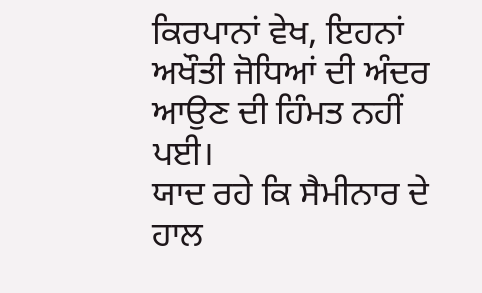ਕਿਰਪਾਨਾਂ ਵੇਖ, ਇਹਨਾਂ ਅਖੌਤੀ ਜੋਧਿਆਂ ਦੀ ਅੰਦਰ ਆਉਣ ਦੀ ਹਿੰਮਤ ਨਹੀਂ ਪਈ।
ਯਾਦ ਰਹੇ ਕਿ ਸੈਮੀਨਾਰ ਦੇ ਹਾਲ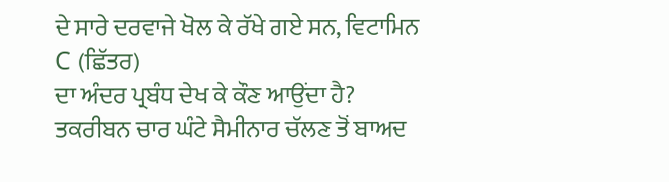ਦੇ ਸਾਰੇ ਦਰਵਾਜੇ ਖੋਲ ਕੇ ਰੱਖੇ ਗਏ ਸਨ, ਵਿਟਾਮਿਨ
C (ਛਿੱਤਰ)
ਦਾ ਅੰਦਰ ਪ੍ਰਬੰਧ ਦੇਖ ਕੇ ਕੌਣ ਆਉਂਦਾ ਹੈ?
ਤਕਰੀਬਨ ਚਾਰ ਘੰਟੇ ਸੈਮੀਨਾਰ ਚੱਲਣ ਤੋਂ ਬਾਅਦ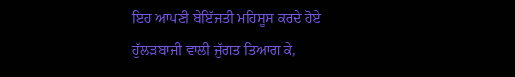ਇਹ ਆਪਣੀ ਬੇਇੱਜਤੀ ਮਹਿਸੂਸ ਕਰਦੇ ਹੋਏ
ਹੁੱਲੜਬਾਜੀ ਵਾਲੀ ਜੁੱਗਤ ਤਿਆਗ ਕੇ,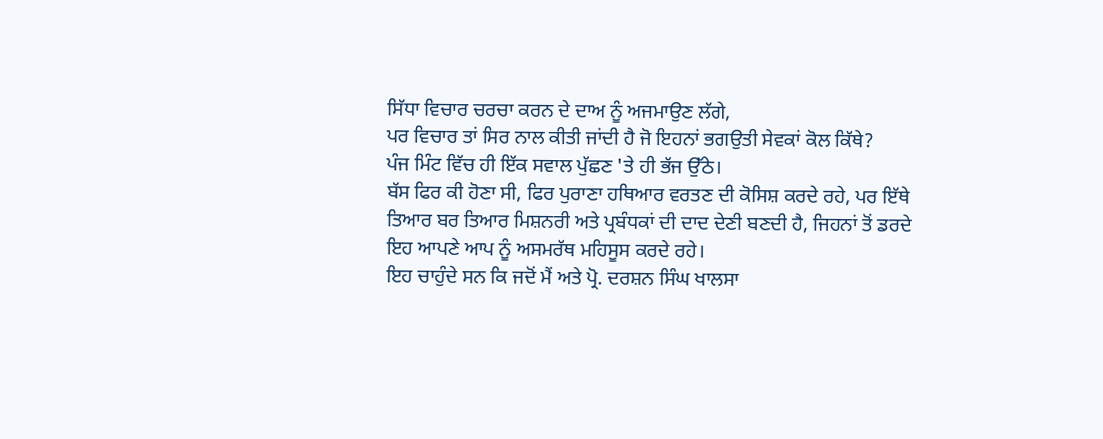ਸਿੱਧਾ ਵਿਚਾਰ ਚਰਚਾ ਕਰਨ ਦੇ ਦਾਅ ਨੂੰ ਅਜਮਾਉਣ ਲੱਗੇ,
ਪਰ ਵਿਚਾਰ ਤਾਂ ਸਿਰ ਨਾਲ ਕੀਤੀ ਜਾਂਦੀ ਹੈ ਜੋ ਇਹਨਾਂ ਭਗਉਤੀ ਸੇਵਕਾਂ ਕੋਲ ਕਿੱਥੇ?
ਪੰਜ ਮਿੰਟ ਵਿੱਚ ਹੀ ਇੱਕ ਸਵਾਲ ਪੁੱਛਣ 'ਤੇ ਹੀ ਭੱਜ ਉੱਠੇ।
ਬੱਸ ਫਿਰ ਕੀ ਹੋਣਾ ਸੀ, ਫਿਰ ਪੁਰਾਣਾ ਹਥਿਆਰ ਵਰਤਣ ਦੀ ਕੋਸਿਸ਼ ਕਰਦੇ ਰਹੇ, ਪਰ ਇੱਥੇ
ਤਿਆਰ ਬਰ ਤਿਆਰ ਮਿਸ਼ਨਰੀ ਅਤੇ ਪ੍ਰਬੰਧਕਾਂ ਦੀ ਦਾਦ ਦੇਣੀ ਬਣਦੀ ਹੈ, ਜਿਹਨਾਂ ਤੋਂ ਡਰਦੇ
ਇਹ ਆਪਣੇ ਆਪ ਨੂੰ ਅਸਮਰੱਥ ਮਹਿਸੂਸ ਕਰਦੇ ਰਹੇ।
ਇਹ ਚਾਹੁੰਦੇ ਸਨ ਕਿ ਜਦੋਂ ਮੈਂ ਅਤੇ ਪ੍ਰੋ. ਦਰਸ਼ਨ ਸਿੰਘ ਖਾਲਸਾ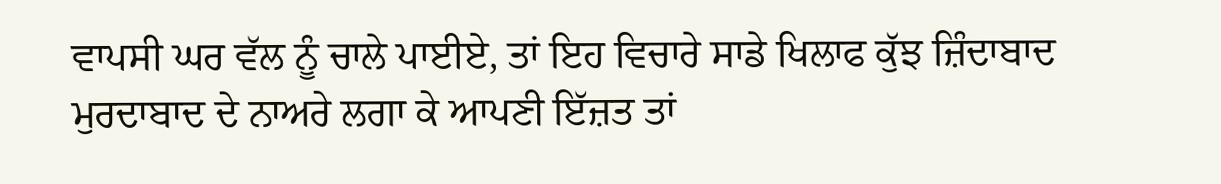ਵਾਪਸੀ ਘਰ ਵੱਲ ਨੂੰ ਚਾਲੇ ਪਾਈਏ, ਤਾਂ ਇਹ ਵਿਚਾਰੇ ਸਾਡੇ ਖਿਲਾਫ ਕੁੱਝ ਜ਼ਿੰਦਾਬਾਦ
ਮੁਰਦਾਬਾਦ ਦੇ ਨਾਅਰੇ ਲਗਾ ਕੇ ਆਪਣੀ ਇੱਜ਼ਤ ਤਾਂ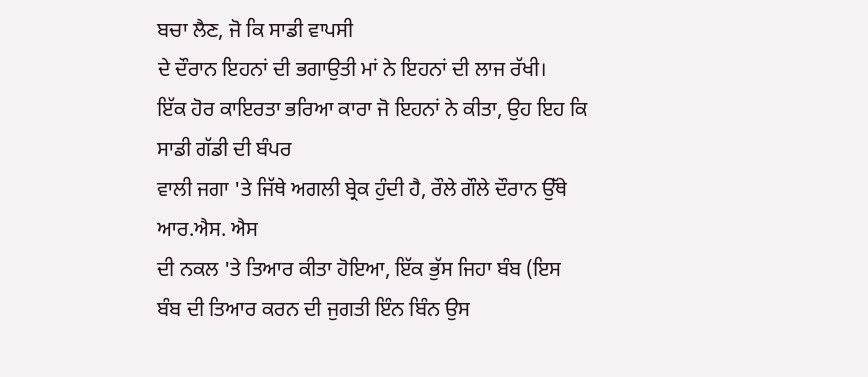ਬਚਾ ਲੈਣ, ਜੋ ਕਿ ਸਾਡੀ ਵਾਪਸੀ
ਦੇ ਦੌਰਾਨ ਇਹਨਾਂ ਦੀ ਭਗਾਉਤੀ ਮਾਂ ਨੇ ਇਹਨਾਂ ਦੀ ਲਾਜ ਰੱਖੀ।
ਇੱਕ ਹੋਰ ਕਾਇਰਤਾ ਭਰਿਆ ਕਾਰਾ ਜੋ ਇਹਨਾਂ ਨੇ ਕੀਤਾ, ਉਹ ਇਹ ਕਿ ਸਾਡੀ ਗੱਡੀ ਦੀ ਬੰਪਰ
ਵਾਲੀ ਜਗਾ 'ਤੇ ਜਿੱਥੇ ਅਗਲੀ ਬ੍ਰੇਕ ਹੁੰਦੀ ਹੈ, ਰੌਲੇ ਗੌਲੇ ਦੌਰਾਨ ਉੱਥੇ ਆਰ.ਐਸ. ਐਸ
ਦੀ ਨਕਲ 'ਤੇ ਤਿਆਰ ਕੀਤਾ ਹੋਇਆ, ਇੱਕ ਭੁੱਸ ਜਿਹਾ ਬੰਬ (ਇਸ
ਬੰਬ ਦੀ ਤਿਆਰ ਕਰਨ ਦੀ ਜੁਗਤੀ ਇੰਨ ਬਿੰਨ ਉਸ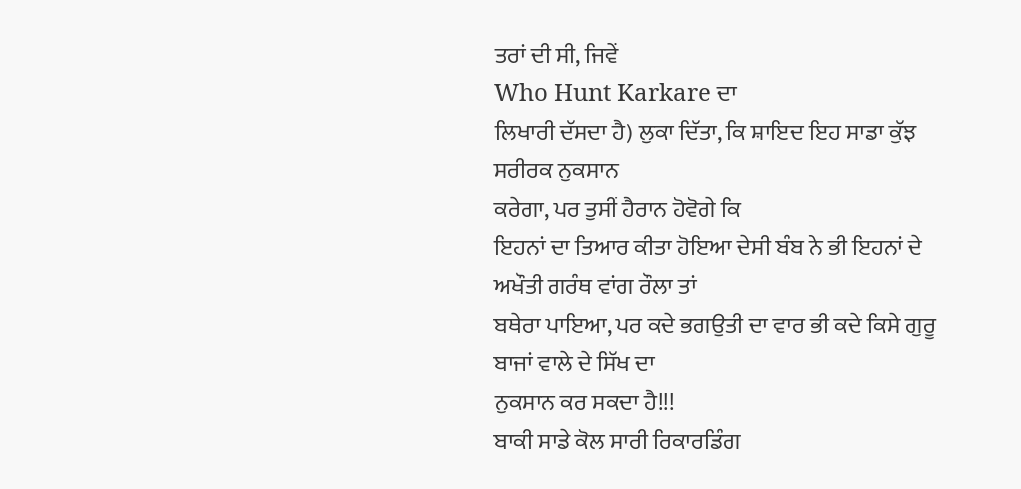ਤਰਾਂ ਦੀ ਸੀ, ਜਿਵੇਂ
Who Hunt Karkare ਦਾ
ਲਿਖਾਰੀ ਦੱਸਦਾ ਹੈ) ਲੁਕਾ ਦਿੱਤਾ, ਕਿ ਸ਼ਾਇਦ ਇਹ ਸਾਡਾ ਕੁੱਝ ਸਰੀਰਕ ਨੁਕਸਾਨ
ਕਰੇਗਾ, ਪਰ ਤੁਸੀਂ ਹੈਰਾਨ ਹੋਵੋਗੇ ਕਿ
ਇਹਨਾਂ ਦਾ ਤਿਆਰ ਕੀਤਾ ਹੋਇਆ ਦੇਸੀ ਬੰਬ ਨੇ ਭੀ ਇਹਨਾਂ ਦੇ ਅਖੌਤੀ ਗਰੰਥ ਵਾਂਗ ਰੌਲਾ ਤਾਂ
ਬਥੇਰਾ ਪਾਇਆ, ਪਰ ਕਦੇ ਭਗਉਤੀ ਦਾ ਵਾਰ ਭੀ ਕਦੇ ਕਿਸੇ ਗੁਰੂ ਬਾਜਾਂ ਵਾਲੇ ਦੇ ਸਿੱਖ ਦਾ
ਨੁਕਸਾਨ ਕਰ ਸਕਦਾ ਹੈ!!!
ਬਾਕੀ ਸਾਡੇ ਕੋਲ ਸਾਰੀ ਰਿਕਾਰਡਿੰਗ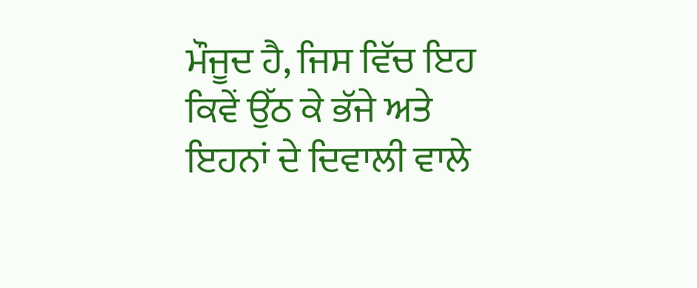ਮੌਜੂਦ ਹੈ, ਜਿਸ ਵਿੱਚ ਇਹ ਕਿਵੇਂ ਉੱਠ ਕੇ ਭੱਜੇ ਅਤੇ ਇਹਨਾਂ ਦੇ ਦਿਵਾਲੀ ਵਾਲੇ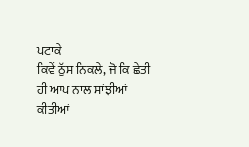ਪਟਾਕੇ
ਕਿਵੇਂ ਠੁੱਸ ਨਿਕਲੇ, ਜੋ ਕਿ ਛੇਤੀ ਹੀ ਆਪ ਨਾਲ ਸਾਂਝੀਆਂ ਕੀਤੀਆਂ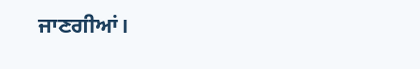ਜਾਣਗੀਆਂ।